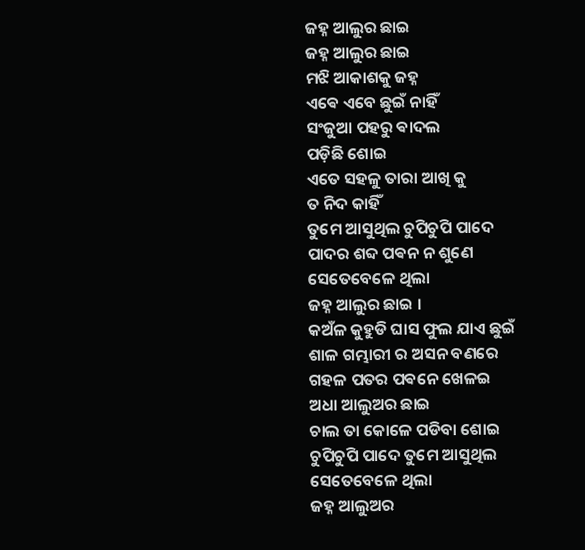ଜହ୍ନ ଆଲୁର ଛାଇ
ଜହ୍ନ ଆଲୁର ଛାଇ
ମଝି ଆକାଶକୁ ଜହ୍ନ
ଏଵେ ଏବେ ଛୁଇଁ ନାହିଁ
ସଂଜୁଆ ପହରୁ ଵାଦଲ
ପଡ଼ିଛି ଶୋଇ
ଏତେ ସହଳୁ ତାରା ଆଖି କୁ
ତ ନିଦ କାହିଁ
ତୁମେ ଆସୁଥିଲ ଚୁପିଚୁପି ପାଦେ
ପାଦର ଶବ୍ଦ ପଵନ ନ ଶୁଣେ
ସେତେବେଳେ ଥିଲା
ଜହ୍ନ ଆଲୁର ଛାଇ ।
କଅଁଳ କୁହୁଡି ଘାସ ଫୁଲ ଯାଏ ଛୁଇଁ
ଶାଳ ଗମ୍ଭାରୀ ର ଅସନ ବଣରେ
ଗହଳ ପତର ପଵନେ ଖେଳଇ
ଅଧା ଆଲୁଅର ଛାଇ
ଚାଲ ତା କୋଳେ ପଡିବା ଶୋଇ
ଚୁପିଚୁପି ପାଦେ ତୁମେ ଆସୁଥିଲ
ସେତେବେଳେ ଥିଲା
ଜହ୍ନ ଆଲୁଅର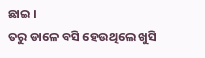ଛାଇ ।
ତରୁ ଡାଳେ ବସି ହେଉଥିଲେ ଖୁସି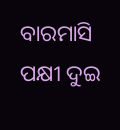ବାରମାସି ପକ୍ଷୀ ଦୁଇ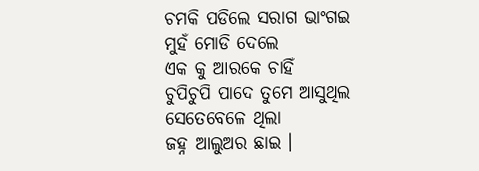ଚମକି ପଡିଲେ ସରାଗ ଭାଂଗଇ
ମୁହଁ ମୋଡି ଦେଲେ
ଏକ କୁ ଆରକେ ଚାହିଁ
ଚୁପିଚୁପି ପାଦେ ତୁମେ ଆସୁଥିଲ
ସେତେବେଳେ ଥିଲା
ଜହ୍ନ ଆଲୁଅର ଛାଇ ।